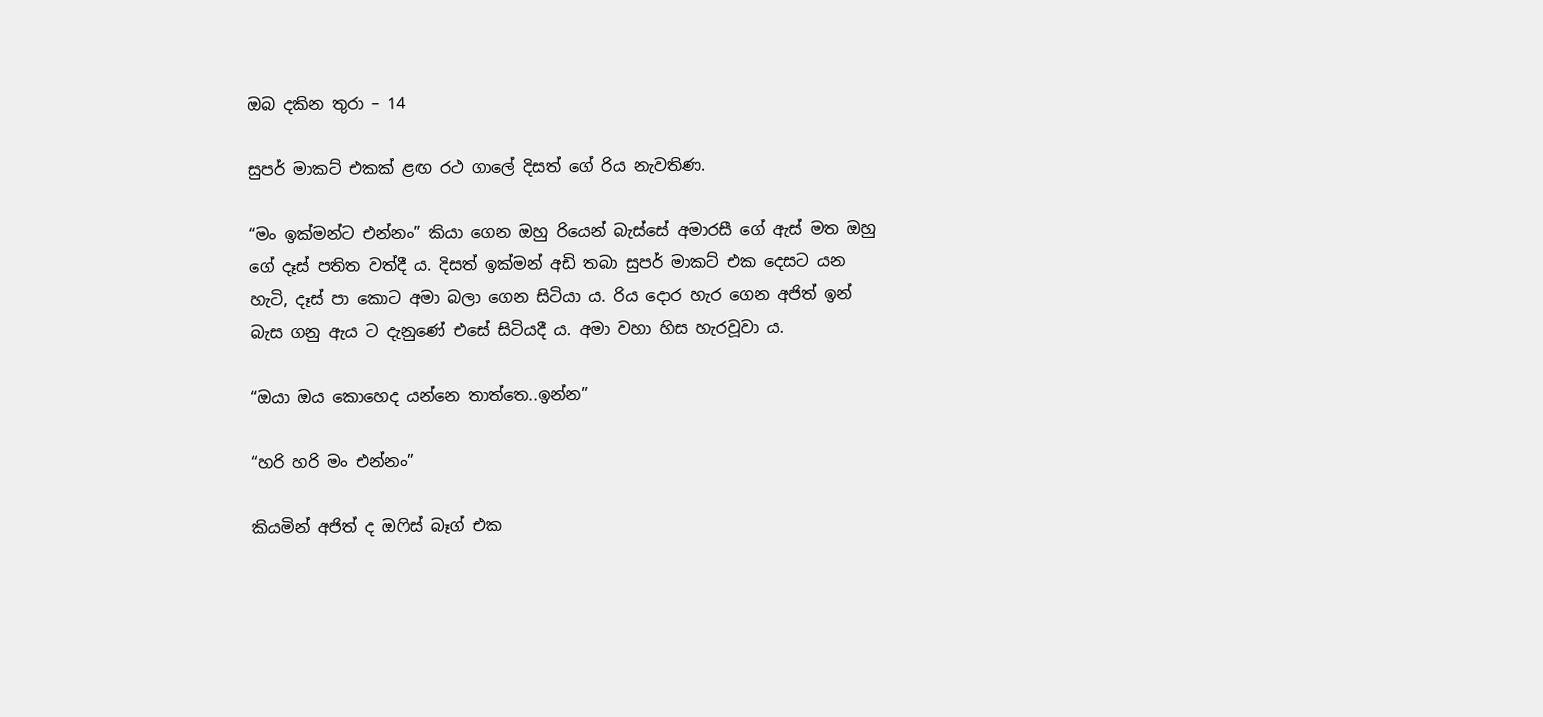ඔබ දකින තුරා – 14

සුපර් මාකට් එකක් ළඟ රථ ගාලේ දිසත් ගේ රිය නැවතිණ.

“මං ඉක්මන්ට එන්නං” කියා ගෙන ඔහු රියෙන් බැස්සේ අමාරසී ගේ ඇස් මත ඔහු ගේ දෑස් පතිත වත්දී ය. දිසත් ඉක්මන් අඩි තබා සුපර් මාකට් එක දෙසට යන හැටි, දෑස් පා කොට අමා බලා ගෙන සිටියා ය. රිය දොර හැර ගෙන අජිත් ඉන් බැස ගනු ඇය ට දැනුණේ එසේ සිටියදී ය. අමා වහා හිස හැරවූවා ය.

“ඔයා ඔය කොහෙද යන්නෙ තාත්තෙ..ඉන්න”

“හරි හරි මං එන්නං”

කියමින් අජිත් ද ඔෆිස් බෑග් එක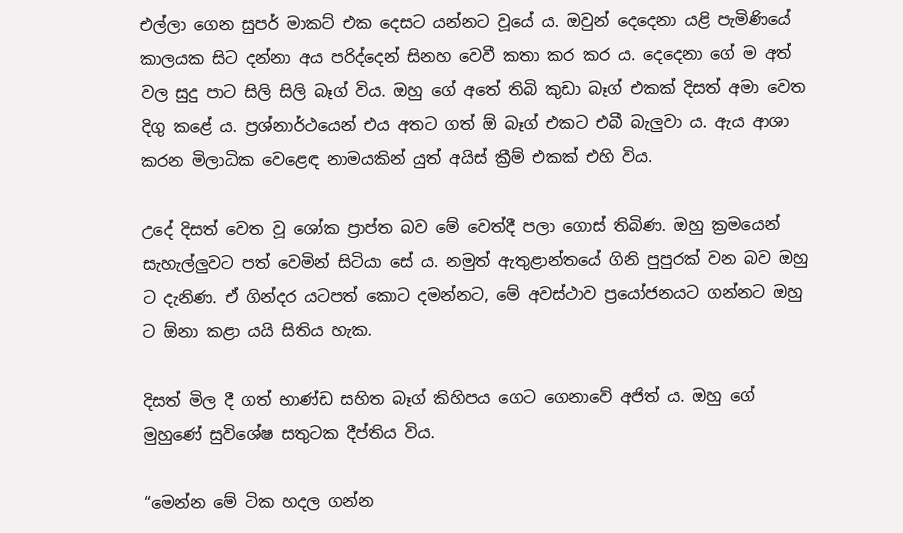එල්ලා ගෙන සුපර් මාකට් එක දෙසට යන්නට වූයේ ය. ඔවුන් දෙදෙනා යළි පැමිණියේ කාලයක සිට දන්නා අය පරිද්දෙන් සිනහ වෙවී කතා කර කර ය. දෙදෙනා ගේ ම අත් වල සුදු පාට සිලි සිලි බෑග් විය. ඔහු ගේ අතේ තිබි කුඩා බෑග් එකක් දිසත් අමා වෙත දිගු කළේ ය. ප්‍රශ්නාර්ථයෙන් එය අතට ගත් ඕ බෑග් එකට එබී බැලුවා ය. ඇය ආශා කරන මිලාධික වෙළෙඳ නාමයකින් යුත් අයිස් ක්‍රීම් එකක් එහි විය.

උදේ දිසත් වෙත වූ ශෝක ප්‍රාප්ත බව මේ වෙත්දී පලා ගොස් තිබිණ. ඔහු ක්‍රමයෙන් සැහැල්ලුවට පත් වෙමින් සිටියා සේ ය. නමුත් ඇතුළාන්තයේ ගිනි පුපුරක් වන බව ඔහු ට දැනිණ. ඒ ගින්දර යටපත් කොට දමන්නට, මේ අවස්ථාව ප්‍රයෝජනයට ගන්නට ඔහු ට ඕනා කළා යයි සිතිය හැක.

දිසත් මිල දී ගත් භාණ්ඩ සහිත බෑග් කිහිපය ගෙට ගෙනාවේ අජිත් ය. ඔහු ගේ මුහුණේ සුවිශේෂ සතුටක දීප්තිය විය.

“මෙන්න මේ ටික හදල ගන්න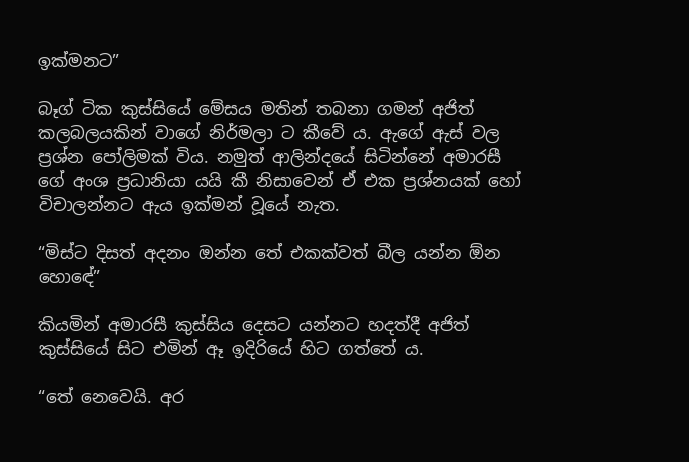ඉක්මනට”

බෑග් ටික කුස්සියේ මේසය මතින් තබනා ගමන් අජිත් කලබලයකින් වාගේ නිර්මලා ට කීවේ ය. ඇගේ ඇස් වල ප්‍රශ්න පෝලිමක් විය. නමුත් ආලින්දයේ සිටින්නේ අමාරසී ගේ අංශ ප්‍රධානියා යයි කී නිසාවෙන් ඒ එක ප්‍රශ්නයක් හෝ විචාලන්නට ඇය ඉක්මන් වූයේ නැත.

“මිස්ට දිසත් අදනං ඔන්න තේ එකක්වත් බීල යන්න ඕන හොඳේ”

කියමින් අමාරසී කුස්සිය දෙසට යන්නට හදත්දී අජිත් කුස්සියේ සිට එමින් ඈ ඉදිරියේ හිට ගත්තේ ය.

“තේ නෙවෙයි. අර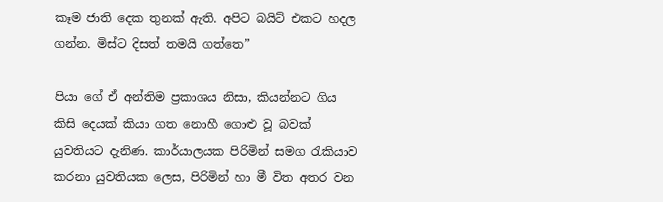කෑම ජාති දෙක තුනක් ඇති. අපිට බයිට් එකට හදල ගන්න. මිස්ට දිසත් තමයි ගත්තෙ”

පියා ගේ ඒ අන්තිම ප්‍රකාශය නිසා, කියන්නට ගිය කිසි දෙයක් කියා ගත නොහී ගොළු වූ බවක් යුවතියට දැනිණ. කාර්යාලයක පිරිමින් සමග රැකියාව කරනා යුවතියක ලෙස, පිරිමින් හා මී විත අතර වන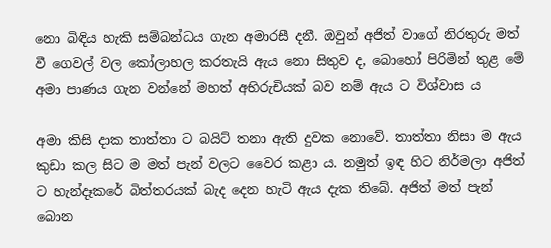නො බිඳිය හැකි සම්බන්ධය ගැන අමාරසී දනී. ඔවුන් අජිත් වාගේ නිරතුරු මත් වී ගෙවල් වල කෝලාහල කරතැයි ඇය නො සිතුව ද, බොහෝ පිරිමින් තුළ මේ අමා පාණය ගැන වන්නේ මහත් අභිරුචියක් බව නම් ඇය ට විශ්වාස ය

අමා කිසි දාක තාත්තා ට බයිට් තනා ඇති දුවක නොවේ. තාත්තා නිසා ම ඇය කුඩා කල සිට ම මත් පැන් වලට වෛර කළා ය. නමුත් ඉඳ හිට නිර්මලා අජිත් ට හැන්දෑකරේ බිත්තරයක් බැද දෙන හැටි ඇය දැක තිබේ. අජිත් මත් පැන් බොන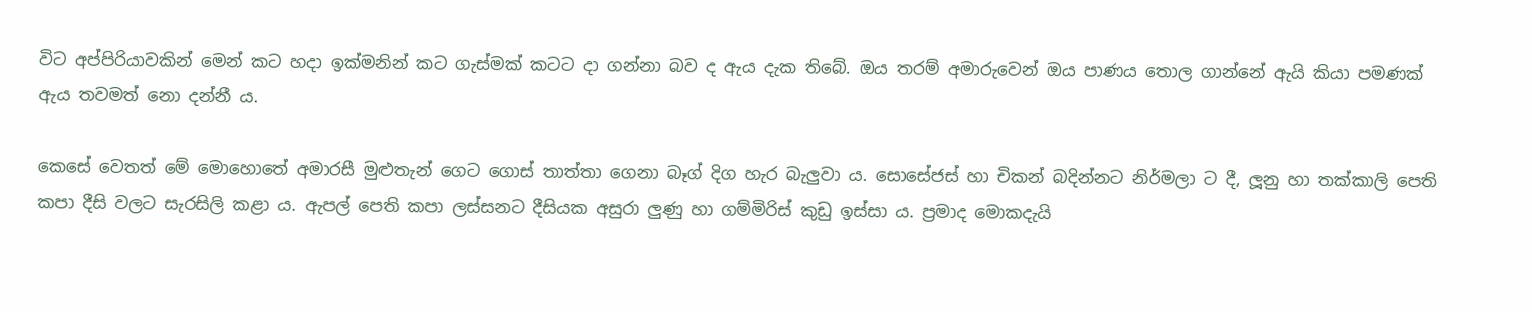විට අප්පිරියාවකින් මෙන් කට හදා ඉක්මනින් කට ගැස්මක් කටට දා ගන්නා බව ද ඇය දැක තිබේ. ඔය තරම් අමාරුවෙන් ඔය පාණය තොල ගාන්නේ ඇයි කියා පමණක් ඇය තවමත් නො දන්නී ය.

කෙසේ වෙතත් මේ මොහොතේ අමාරසී මුළුතැන් ගෙට ගොස් තාත්තා ගෙනා බෑග් දිග හැර බැලුවා ය. සොසේජස් හා චිකන් බදින්නට නිර්මලා ට දී, ලූනු හා තක්කාලි පෙති කපා දීසි වලට සැරසිලි කළා ය. ඇපල් පෙති කපා ලස්සනට දීසියක අසුරා ලුණු හා ගම්මිරිස් කුඩු ඉස්සා ය. ප්‍රමාද මොකදැයි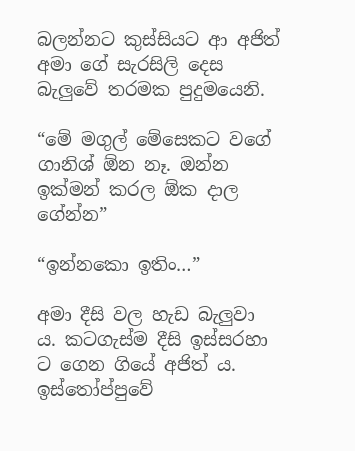බලන්නට කුස්සියට ආ අජිත් අමා ගේ සැරසිලි දෙස බැලුවේ තරමක පුදුමයෙනි.

“මේ මගුල් මේසෙකට වගේ ගානිශ් ඕන නෑ. ඔන්න ඉක්මන් කරල ඕක දාල ගේන්න”

“ඉන්නකො ඉතිං…”

අමා දීසි වල හැඩ බැලුවා ය. කටගැස්ම දීසි ඉස්සරහා ට ගෙන ගියේ අජිත් ය. ඉස්තෝප්පුවේ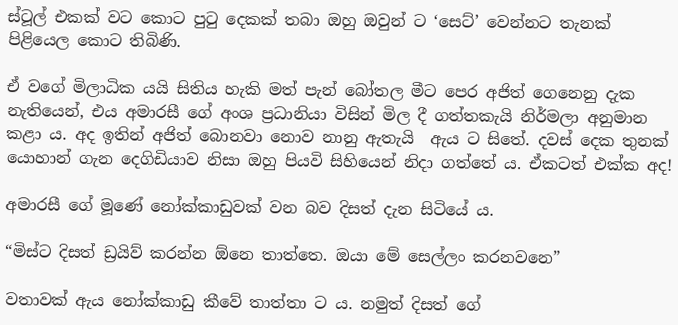ස්ටූල් එකක් වට කොට පුටු දෙකක් තබා ඔහු ඔවුන් ට ‘සෙට්’ වෙන්නට තැනක් පිළියෙල කොට තිබිණි.

ඒ වගේ මිලාධික යයි සිතිය හැකි මත් පැන් බෝතල මීට පෙර අජිත් ගෙනෙනු දැක නැතියෙන්, එය අමාරසී ගේ අංශ ප්‍රධානියා විසින් මිල දී ගත්තකැයි නිර්මලා අනුමාන කළා ය. අද ඉතින් අජිත් බොනවා නොව නානු ඇතැයි  ඇය ට සිතේ. දවස් දෙක තුනක් යොහාන් ගැන දෙගිඩියාව නිසා ඔහු පියවි සිහියෙන් නිදා ගත්තේ ය. ඒකටත් එක්ක අද!

අමාරසී ගේ මූණේ නෝක්කාඩුවක් වන බව දිසත් දැන සිටියේ ය.

“මිස්ට දිසත් ඩ්‍රයිව් කරන්න ඕනෙ තාත්තෙ. ඔයා මේ සෙල්ලං කරනවනෙ”

වතාවක් ඇය නෝක්කාඩු කීවේ තාත්තා ට ය. නමුත් දිසත් ගේ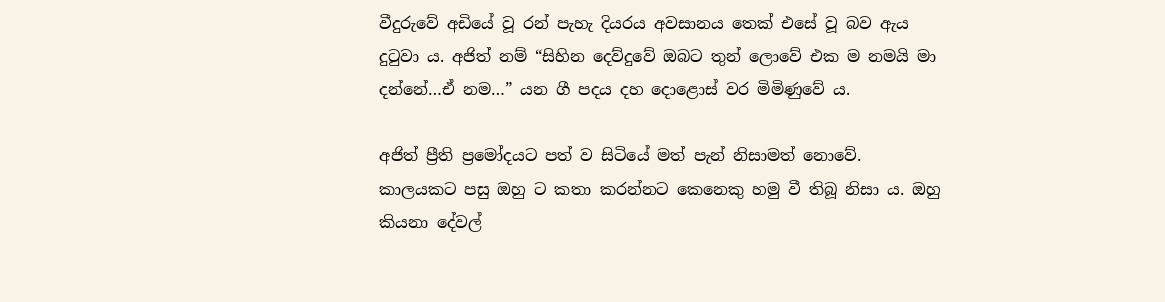වීදුරුවේ අඩියේ වූ රන් පැහැ දියරය අවසානය තෙක් එසේ වූ බව ඇය දුටුවා ය. අජිත් නම් “සිහින දෙව්දුවේ ඔබට තුන් ලොවේ එක ම නමයි මා දන්නේ…ඒ නම…” යන ගී පදය දහ දොළොස් වර මිමිණුවේ ය.

අජිත් ප්‍රීති ප්‍රමෝදයට පත් ව සිටියේ මත් පැන් නිසාමත් නොවේ. කාලයකට පසු ඔහු ට කතා කරන්නට කෙනෙකු හමු වී තිබූ නිසා ය. ඔහු කියනා දේවල්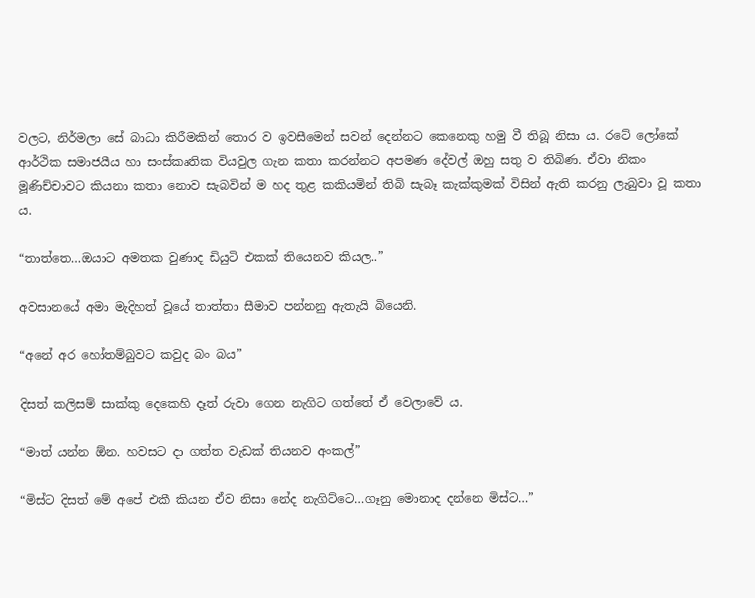වලට, නිර්මලා සේ බාධා කිරීමකින් තොර ව ඉවසීමෙන් සවන් දෙන්නට කෙනෙකු හමු වී තිබූ නිසා ය. රටේ ලෝකේ ආර්ථික සමාජයීය හා සංස්කෘතික වියවුල ගැන කතා කරන්නට අපමණ දේවල් ඔහු සතු ව තිබිණ. ඒවා නිකං මූණිච්චාවට කියනා කතා නොව සැබවින් ම හද තුළ කකියමින් තිබි සැබෑ කැක්කුමක් විසින් ඇති කරනු ලැබුවා වූ කතා ය.

“තාත්තෙ…ඔයාට අමතක වුණාද ඩියුටි එකක් තියෙනව කියල..”

අවසානයේ අමා මැදිහත් වූයේ තාත්තා සීමාව පන්නනු ඇතැයි බියෙනි.

“අනේ අර හෝතම්බුවට කවුද බං බය”

දිසත් කලිසම් සාක්කු දෙකෙහි දෑත් රුවා ගෙන නැගිට ගත්තේ ඒ වෙලාවේ ය.

“මාත් යන්න ඕන. හවසට දා ගත්ත වැඩක් තියනව අංකල්”

“මිස්ට දිසත් මේ අපේ එකී කියන ඒව නිසා නේද නැගිට්ටෙ…ගෑනු මොනාද දන්නෙ මිස්ට…”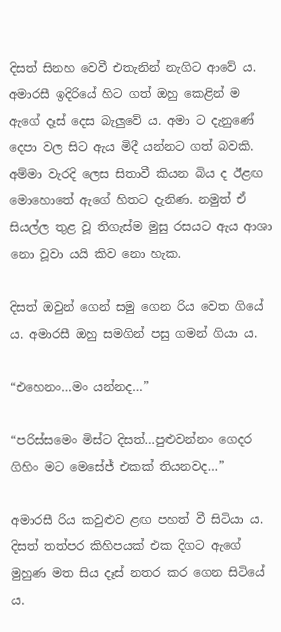දිසත් සිනහ වෙවී එතැනින් නැගිට ආවේ ය. අමාරසී ඉදිරියේ හිට ගත් ඔහු කෙළින් ම ඇගේ දෑස් දෙස බැලුවේ ය. අමා ට දැනුණේ දෙපා වල සිට ඇය මිදී යන්නට ගත් බවකි. අම්මා වැරදි ලෙස සිතාවී කියන බිය ද ඊළඟ මොහොතේ ඇගේ හිතට දැනිණ. නමුත් ඒ සියල්ල තුළ වූ තිගැස්ම මුසු රසයට ඇය ආශා නො වූවා යයි කිව නො හැක.

දිසත් ඔවුන් ගෙන් සමු ගෙන රිය වෙත ගියේ ය. අමාරසී ඔහු සමගින් පසු ගමන් ගියා ය.

“එහෙනං…මං යන්නද…”

“පරිස්සමෙං මිස්ට දිසත්…පුළුවන්නං ගෙදර ගිහිං මට මෙසේජ් එකක් තියනවද…”

අමාරසී රිය කවුළුව ළඟ පහත් වී සිටියා ය. දිසත් තත්පර කිහිපයක් එක දිගට ඇගේ මුහුණ මත සිය දෑස් නතර කර ගෙන සිටියේ ය.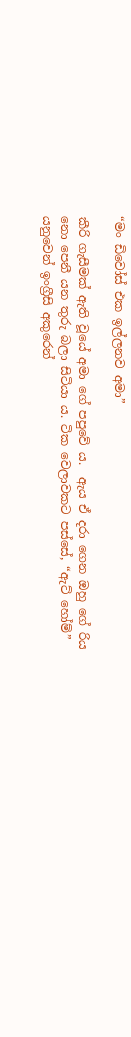“මං ඩිවෝස් එක ඉල්ලනව අමා”

කීරි ගැසීමක් ඇති වූයේ අමා ගේ පපුවේ ය.  ඇය ඒ දරා ගෙන ඔහු ගේ රිය නො පෙනී යන තුරු බලා සිටියා ය. ටික වෙලාවකට පස්සේ, “ඇට් හෝම්” යනුවෙන් ඉංග්‍රීසි අකුරෙන්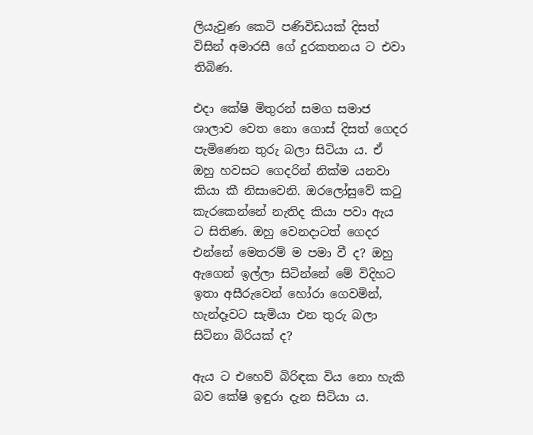ලියැවුණ කෙටි පණිවිඩයක් දිසත් විසින් අමාරසී ගේ දුරකතනය ට එවා තිබිණ.

එදා කේෂි මිතුරන් සමග සමාජ ශාලාව වෙත නො ගොස් දිසත් ගෙදර පැමිණෙන තුරු බලා සිටියා ය. ඒ ඔහු හවසට ගෙදරින් නික්ම යනවා කියා කී නිසාවෙනි. ඔරලෝසුවේ කටු කැරකෙන්නේ නැතිද කියා පවා ඇය ට සිතිණ. ඔහු වෙනදාටත් ගෙදර එන්නේ මෙතරම් ම පමා වී ද? ඔහු ඇගෙන් ඉල්ලා සිටින්නේ මේ විදිහට ඉතා අසීරුවෙන් හෝරා ගෙවමින්, හැන්දෑවට සැමියා එන තුරු බලා සිටිනා බිරියක් ද?

ඇය ට එහෙව් බිරිඳක විය නො හැකි බව කේෂි ඉඳුරා දැන සිටියා ය.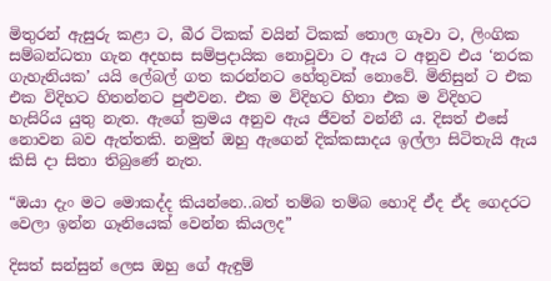මිතුරන් ඇසුරු කළා ට, බීර ටිකක් වයින් ටිකක් තොල ගෑවා ට, ලිංගික සම්බන්ධතා ගැන අදහස සම්ප්‍රදායික නොවූවා ට ඇය ට අනුව එය ‘නරක ගැහැනියක’ යයි ලේබල් ගත කරන්නට හේතුවක් නොවේ. මිනිසුන් ට එක එක විදිහට හිතන්නට පුළුවන. එක ම විදිහට හිතා එක ම විදිහට හැසිරිය යුතු නැත. ඇගේ ක්‍රමය අනුව ඇය ජීවත් වන්නී ය. දිසත් එසේ නොවන බව ඇත්තකි. නමුත් ඔහු ඇගෙන් දික්කසාදය ඉල්ලා සිටිතැයි ඇය කිසි දා සිතා තිබුණේ නැත.

“ඔයා දැං මට මොකද්ද කියන්නෙ..බත් තම්බ තම්බ හොදි ඒද ඒද ගෙදරට වෙලා ඉන්න ගෑනියෙක් වෙන්න කියලද”

දිසත් සන්සුන් ලෙස ඔහු ගේ ඇඳුම්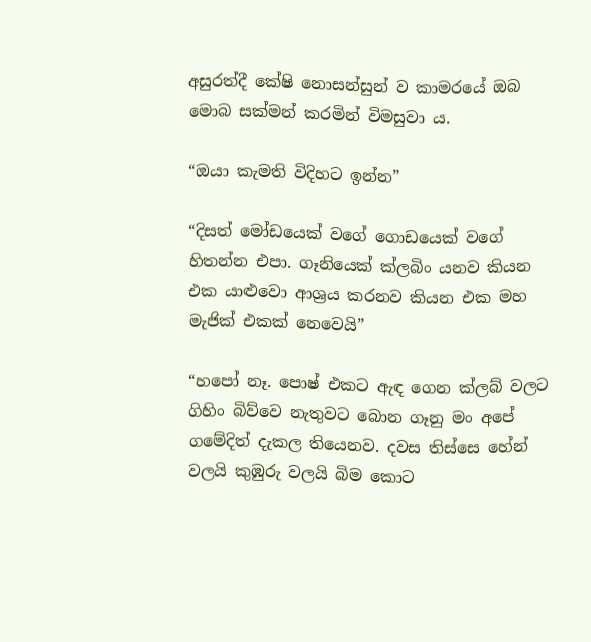අසුරත්දී කේෂි නොසන්සුන් ව කාමරයේ ඔබ මොබ සක්මන් කරමින් විමසුවා ය.

“ඔයා කැමති විදිහට ඉන්න”

“දිසත් මෝඩයෙක් වගේ ගොඩයෙක් වගේ හිතන්න එපා. ගෑනියෙක් ක්ලබිං යනව කියන එක යාළුවො ආශ්‍රය කරනව කියන එක මහ මැජික් එකක් නෙවෙයි”

“හපෝ නෑ. පොෂ් එකට ඇඳ ගෙන ක්ලබ් වලට ගිහිං බිව්වෙ නැතුවට බොන ගෑනු මං අපේ ගමේදිත් දැකල තියෙනව. දවස තිස්සෙ හේන් වලයි කුඹුරු වලයි බිම කොට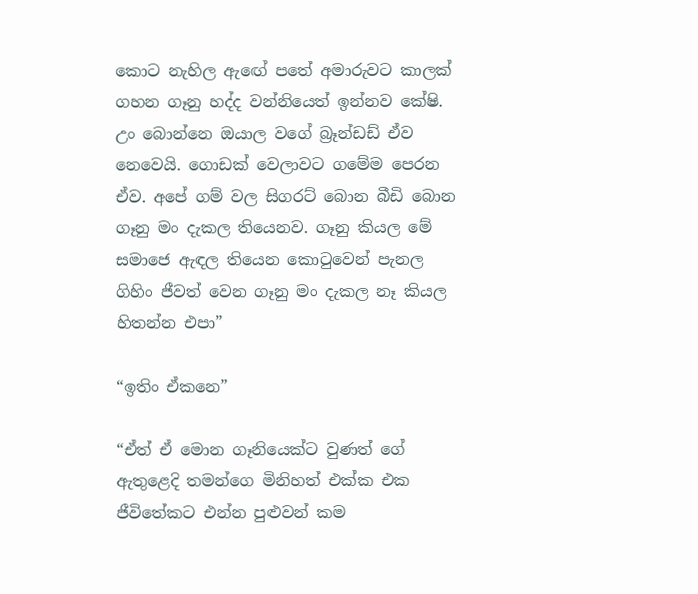කොට නැහිල ඇඟේ පතේ අමාරුවට කාලක් ගහන ගෑනු හද්ද වන්නියෙත් ඉන්නව කේෂි. උං බොන්නෙ ඔයාල වගේ බ්‍රෑන්ඩඩ් ඒව නෙවෙයි. ගොඩක් වෙලාවට ගමේම පෙරන ඒව. අපේ ගම් වල සිගරට් බොන බීඩි බොන ගෑනු මං දැකල තියෙනව. ගෑනු කියල මේ සමාජෙ ඇඳල තියෙන කොටුවෙන් පැනල ගිහිං ජීවත් වෙන ගෑනු මං දැකල නෑ කියල හිතන්න එපා”

“ඉතිං ඒකනෙ”

“ඒත් ඒ මොන ගෑනියෙක්ට වුණත් ගේ ඇතුළෙදි තමන්ගෙ මිනිහත් එක්ක එක ජීවිතේකට එන්න පුළුවන් කම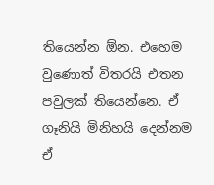තියෙන්න ඕන. එහෙම වුණොත් විතරයි එතන පවුලක් තියෙන්නෙ. ඒ ගෑනියි මිනිහයි දෙන්නම ඒ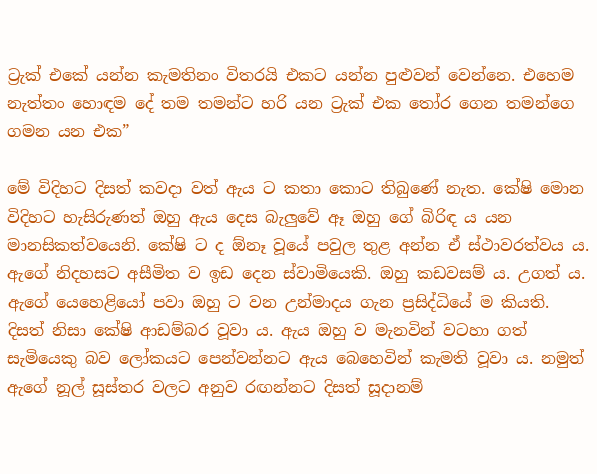ට්‍රැක් එකේ යන්න කැමතිනං විතරයි එකට යන්න පුළුවන් වෙන්නෙ. එහෙම නැත්තං හොඳම දේ තම තමන්ට හරි යන ට්‍රැක් එක තෝර ගෙන තමන්ගෙ ගමන යන එක”

මේ විදිහට දිසත් කවදා වත් ඇය ට කතා කොට තිබුණේ නැත. කේෂි මොන විදිහට හැසිරුණත් ඔහු ඇය දෙස බැලුවේ ඈ ඔහු ගේ බිරිඳ ය යන මානසිකත්වයෙනි. කේෂි ට ද ඕනෑ වූයේ පවුල තුළ අන්න ඒ ස්ථාවරත්වය ය. ඇගේ නිදහසට අසීමිත ව ඉඩ දෙන ස්වාමියෙකි. ඔහු කඩවසම් ය. උගත් ය. ඇගේ යෙහෙළියෝ පවා ඔහු ට වන උන්මාදය ගැන ප්‍රසිද්ධියේ ම කියති. දිසත් නිසා කේෂි ආඩම්බර වූවා ය. ඇය ඔහු ව මැනවින් වටහා ගත් සැමියෙකු බව ලෝකයට පෙන්වන්නට ඇය බෙහෙවින් කැමති වූවා ය. නමුත් ඇගේ නූල් සූස්තර වලට අනුව රඟන්නට දිසත් සූදානම්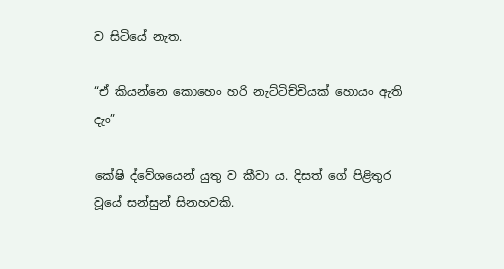ව සිටියේ නැත.

“ඒ කියන්නෙ කොහෙං හරි නැට්ටිච්චියක් හොයං ඇති දැං”

කේෂි ද්වේශයෙන් යුතු ව කීවා ය. දිසත් ගේ පිළිතුර වූයේ සන්සුන් සිනහවකි.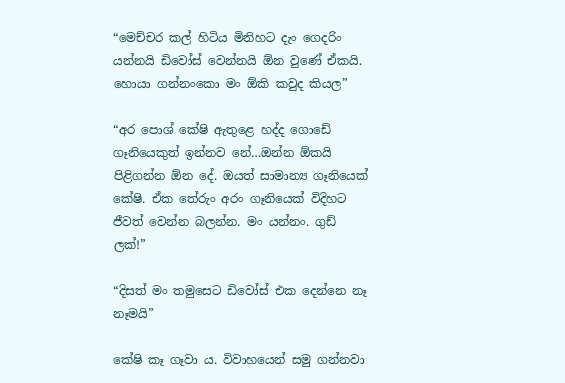“මෙච්චර කල් හිටිය මිනිහට දැං ගෙදරිං යන්නයි ඩිවෝස් වෙන්නයි ඕන වුණේ ඒකයි. හොයා ගන්නංකො මං ඕකි කවුද කියල”

“අර පොශ් කේෂි ඇතුළෙ හද්ද ගොඩේ ගෑනියෙකුත් ඉන්නව නේ…ඔන්න ඕකයි පිළිගන්න ඕන දේ. ඔයත් සාමාන්‍ය ගෑනියෙක් කේෂි. ඒක තේරුං අරං ගෑනියෙක් විදිහට ජීවත් වෙන්න බලන්න. මං යන්නං. ගුඩ් ලක්!”

“දිසත් මං තමුසෙට ඩිවෝස් එක දෙන්නෙ නෑ නෑමයි”

කේෂි කෑ ගෑවා ය. විවාහයෙන් සමු ගන්නවා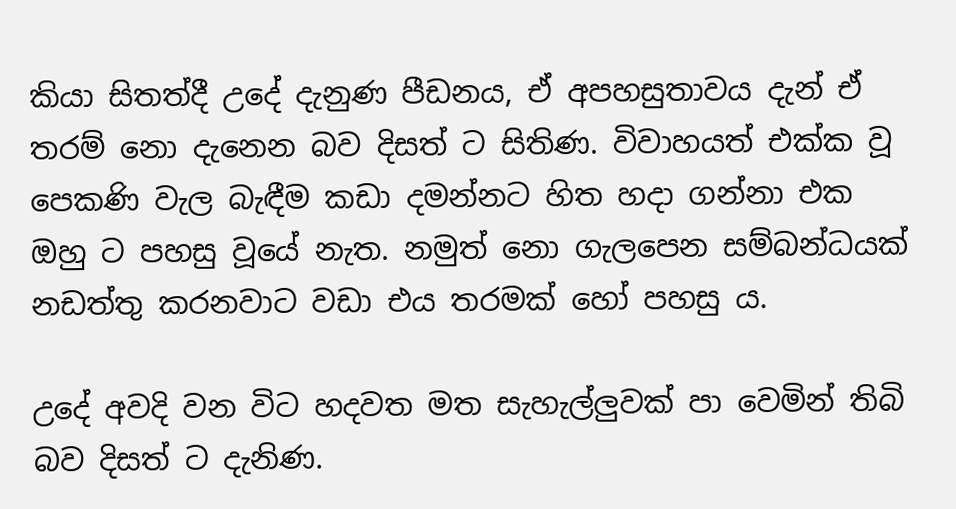කියා සිතත්දී උදේ දැනුණ පීඩනය, ඒ අපහසුතාවය දැන් ඒ තරම් නො දැනෙන බව දිසත් ට සිතිණ. විවාහයත් එක්ක වූ පෙකණි වැල බැඳීම කඩා දමන්නට හිත හදා ගන්නා එක ඔහු ට පහසු වූයේ නැත. නමුත් නො ගැලපෙන සම්බන්ධයක් නඩත්තු කරනවාට වඩා එය තරමක් හෝ පහසු ය.

උදේ අවදි වන විට හදවත මත සැහැල්ලුවක් පා වෙමින් තිබි බව දිසත් ට දැනිණ.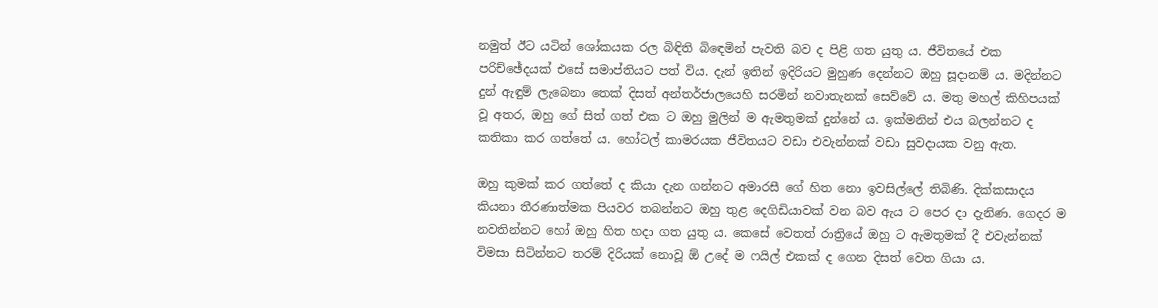නමුත් ඊට යටින් ශෝකයක රල බිඳිති බිඳෙමින් පැවති බව ද පිළි ගත යුතු ය. ජීවිතයේ එක පරිච්ඡේදයක් එසේ සමාප්තියට පත් විය. දැන් ඉතින් ඉදිරියට මුහුණ දෙන්නට ඔහු සූදානම් ය. මදින්නට දුන් ඇඳුම් ලැබෙනා තෙක් දිසත් අන්තර්ජාලයෙහි සරමින් නවාතැනක් සෙව්වේ ය. මතු මහල් කිහිපයක් වූ අතර, ඔහු ගේ සිත් ගත් එක ට ඔහු මුලින් ම ඇමතුමක් දුන්නේ ය. ඉක්මනින් එය බලන්නට ද කතිකා කර ගත්තේ ය. හෝටල් කාමරයක ජීවිතයට වඩා එවැන්නක් වඩා සුවදායක වනු ඇත.

ඔහු කුමක් කර ගත්තේ ද කියා දැන ගන්නට අමාරසී ගේ හිත නො ඉවසිල්ලේ තිබිණි. දික්කසාදය කියනා තීරණාත්මක පියවර තබන්නට ඔහු තුළ දෙගිඩියාවක් වන බව ඇය ට පෙර දා දැනිණ. ගෙදර ම නවතින්නට හෝ ඔහු හිත හදා ගත යුතු ය. කෙසේ වෙතත් රාත්‍රියේ ඔහු ට ඇමතුමක් දී එවැන්නක් විමසා සිටින්නට තරම් දිරියක් නොවූ ඕ උදේ ම ෆයිල් එකක් ද ගෙන දිසත් වෙත ගියා ය.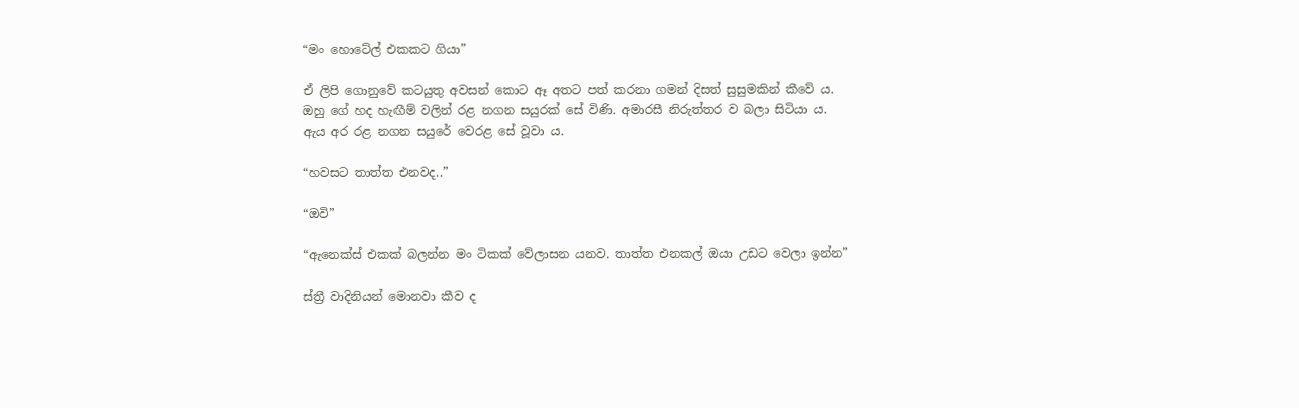“මං හොටේල් එකකට ගියා”

ඒ ලිපි ගොනුවේ කටයුතු අවසන් කොට ඈ අතට පත් කරනා ගමන් දිසත් සුසුමකින් කීවේ ය. ඔහු ගේ හද හැඟීම් වලින් රළ නගන සයුරක් සේ විණි. අමාරසී නිරුත්තර ව බලා සිටියා ය. ඇය අර රළ නගන සයුරේ වෙරළ සේ වූවා ය.

“හවසට තාත්ත එනවද..”

“ඔවි”

“ඇනෙක්ස් එකක් බලන්න මං ටිකක් වේලාසන යනව. තාත්ත එනකල් ඔයා උඩට වෙලා ඉන්න”

ස්ත්‍රී වාදිනියන් මොනවා කීව ද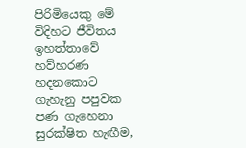පිරිමියෙකු මේ විදිහට ජීවිතය ඉහත්තාවේ හව්හරණ හදනකොට ගැහැනු පපුවක පණ ගැහෙනා සුරක්ෂිත හැඟීම,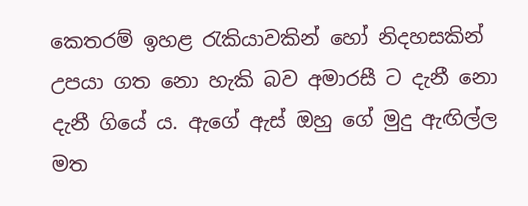කෙතරම් ඉහළ රැකියාවකින් හෝ නිදහසකින් උපයා ගත නො හැකි බව අමාරසී ට දැනී නො දැනී ගියේ ය. ඇගේ ඇස් ඔහු ගේ මුදු ඇඟිල්ල මත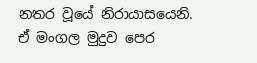නතර වූයේ නිරායාසයෙනි. ඒ මංගල මුදුව පෙර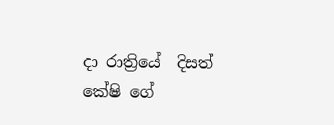දා රාත්‍රියේ  දිසත් කේෂි ගේ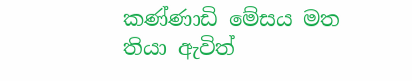කණ්ණාඩි මේසය මත තියා ඇවිත්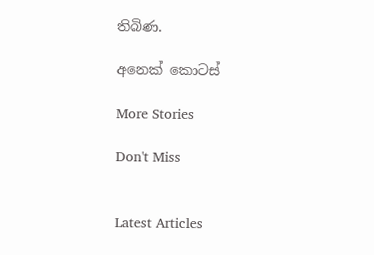තිබිණ.

අනෙක් කොටස්

More Stories

Don't Miss


Latest Articles